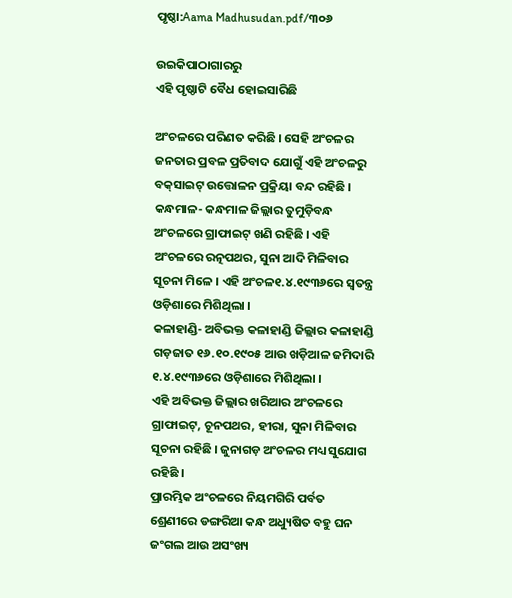ପୃଷ୍ଠା:Aama Madhusudan.pdf/୩୦୬

ଉଇକିପାଠାଗାର‌ରୁ
ଏହି ପୃଷ୍ଠାଟି ବୈଧ ହୋଇସାରିଛି

ଅଂଚଳରେ ପରିଣତ କରିଛି । ସେହି ଅଂଚଳର ଜନତାର ପ୍ରବଳ ପ୍ରତିବାଦ ଯୋଗୁଁ ଏହି ଅଂଚଳରୁ ବକ୍‍ସାଇଟ୍‍ ଉତ୍ତୋଳନ ପ୍ରକ୍ରିୟା ବନ୍ଦ ରହିଛି ।
କନ୍ଧମାଳ- କନ୍ଧମାଳ ଜିଲ୍ଲାର ତୁମୁଡ଼ିବନ୍ଧ ଅଂଚଳରେ ଗ୍ରାଫାଇଟ୍‍ ଖଣି ରହିଛି । ଏହି ଅଂଚଳରେ ରତ୍ନପଥର, ସୁନା ଆଦି ମିଳିବାର ସୂଚନା ମିଳେ । ଏହି ଅଂଚଳ୧.୪.୧୯୩୬ରେ ସ୍ୱତନ୍ତ୍ର ଓଡ଼ିଶାରେ ମିଶିଥିଲା ।
କଳାହାଣ୍ଡି- ଅବିଭକ୍ତ କଳାହାଣ୍ଡି ଜିଲ୍ଲାର କଳାହାଣ୍ଡି ଗଡ଼ଜାତ ୧୬.୧୦.୧୯୦୫ ଆଉ ଖଡ଼ିଆଳ ଜମିଦାରି ୧.୪.୧୯୩୬ରେ ଓଡ଼ିଶାରେ ମିଶିଥିଲା ।
ଏହି ଅବିଭକ୍ତ ଜିଲ୍ଲାର ଖରିଆର ଅଂଚଳରେ ଗ୍ରାଫାଇଟ୍‍, ଚୂନପଥର, ହୀରା, ସୁନା ମିଳିବାର ସୂଚନା ରହିଛି । ଜୁନାଗଡ଼ ଅଂଚଳର ମଧ୍ୟ ସୁଯୋଗ ରହିଛି ।
ପ୍ରାରମ୍ଭିକ ଅଂଚଳରେ ନିୟମଗିରି ପର୍ବତ ଶ୍ରେଣୀରେ ଡଙ୍ଗରିଆ କନ୍ଧ ଅଧ୍ୟୁଷିତ ବହୁ ଘନ ଜଂଗଲ ଆଉ ଅସଂଖ୍ୟ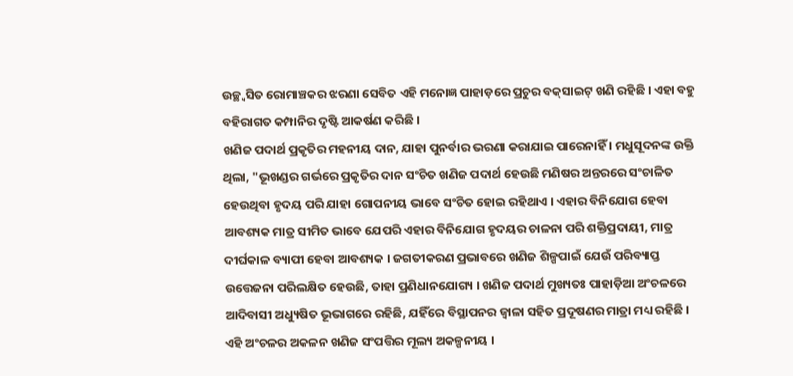ଉଚ୍ଛ୍ୱସିତ ରୋମାଞ୍ଚକର ଝରଣା ସେବିତ ଏହି ମନୋଜ୍ଞ ପାହାଡ଼ରେ ପ୍ରଚୁର ବକ୍‍ସାଇଟ୍‍ ଖଣି ରହିଛି । ଏହା ବହୁ ବହିରାଗତ କମ୍ପାନିର ଦୃଷ୍ଟି ଆକର୍ଷଣ କରିଛି ।
ଖଣିଜ ପଦାର୍ଥ ପ୍ରକୃତିର ମହନୀୟ ଦାନ, ଯାହା ପୁନର୍ବାର ଭରଣା କରାଯାଇ ପାରେନାହିଁ । ମଧୁସୂଦନଙ୍କ ଉକ୍ତି ଥିଲା, "ଭୂଖଣ୍ଡର ଗର୍ଭରେ ପ୍ରକୃତିର ଦାନ ସଂଚିତ ଖଣିଜ ପଦାର୍ଥ ହେଉଛି ମଣିଷର ଅନ୍ତରରେ ସଂଚାଳିତ ହେଉଥିବା ହୃଦୟ ପରି ଯାହା ଗୋପନୀୟ ଭାବେ ସଂଚିତ ହୋଇ ରହିଥାଏ । ଏହାର ବିନିଯୋଗ ହେବା ଆବଶ୍ୟକ ମାତ୍ର ସୀମିତ ଭାବେ ଯେପରି ଏହାର ବିନିଯୋଗ ହୃଦୟର ଚାଳନା ପରି ଶକ୍ତିପ୍ରଦାୟୀ, ମାତ୍ର ଦୀର୍ଘକାଳ ବ୍ୟାପୀ ହେବା ଆବଶ୍ୟକ । ଜଗତୀକରଣ ପ୍ରଭାବରେ ଖଣିଜ ଶିଳ୍ପପାଇଁ ଯେଉଁ ପରିବ୍ୟାପ୍ତ ଉତ୍ତେଜନା ପରିଲକ୍ଷିତ ହେଉଛି, ତାହା ପ୍ରଣିଧାନଯୋଗ୍ୟ । ଖଣିଜ ପଦାର୍ଥ ମୁଖ୍ୟତଃ ପାହାଡ଼ିଆ ଅଂଚଳରେ ଆଦିବାସୀ ଅଧ୍ୟୁଷିତ ଭୂଭାଗରେ ରହିଛି, ଯହିଁରେ ବିସ୍ଥାପନର ଜ୍ୱାଳା ସହିତ ପ୍ରଦୂଷଣର ମାତ୍ରା ମଧ୍ୟ ରହିଛି ।
ଏହି ଅଂଚଳର ଅକଳନ ଖଣିଜ ସଂପତ୍ତିର ମୂଲ୍ୟ ଅକଳ୍ପନୀୟ ।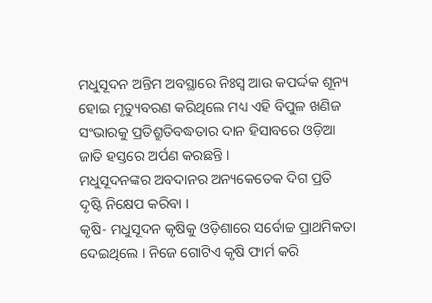ମଧୁସୂଦନ ଅନ୍ତିମ ଅବସ୍ଥାରେ ନିଃସ୍ୱ ଆଉ କପର୍ଦ୍ଦକ ଶୂନ୍ୟ ହୋଇ ମୃତ୍ୟୁବରଣ କରିଥିଲେ ମଧ୍ୟ ଏହି ବିପୁଳ ଖଣିଜ ସଂଭାରକୁ ପ୍ରତିଶ୍ରୁତିବଦ୍ଧତାର ଦାନ ହିସାବରେ ଓଡ଼ିଆ ଜାତି ହସ୍ତରେ ଅର୍ପଣ କରଛନ୍ତି ।
ମଧୁସୂଦନଙ୍କର ଅବଦାନର ଅନ୍ୟକେତେକ ଦିଗ ପ୍ରତି ଦୃଷ୍ଟି ନିକ୍ଷେପ କରିବା ।
କୃଷି- ମଧୁସୂଦନ କୃଷିକୁ ଓଡ଼ିଶାରେ ସର୍ବୋଚ୍ଚ ପ୍ରାଥମିକତା ଦେଇଥିଲେ । ନିଜେ ଗୋଟିଏ କୃଷି ଫାର୍ମ କରି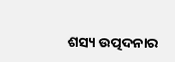ଶସ୍ୟ ଉତ୍ପଦନାର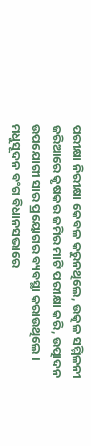ପରୀକ୍ଷା ନିରୀକ୍ଷା କେବଳ କରୁନଥିଲେ, ଉତ୍କଳ ସମ୍ମିଳନୀ ଜରିଆରେ କୃଷକର ଜମିର ମାଟି ପରୀକ୍ଷା କରି, ଉତ୍ପାଦନ ଉପଯୋଗୀ ସାର ପ୍ରୟୋଗର ବ୍ୟବସ୍ଥା କରାଉଥିଲେ । ମଧୁସୂଦନ ବଂଗ ବିଧାନସଭାରେ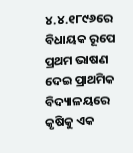୪.୪.୧୮୯୬ରେ ବିଧାୟକ ରୂପେ ପ୍ରଥମ ଭାଷଣ ଦେଇ ପ୍ରାଥମିକ ବିଦ୍ୟାଳୟରେ କୃଷିକୁ ଏକ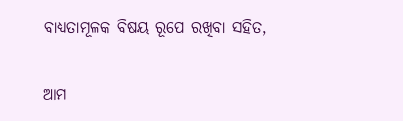ବାଧ୍ୟତାମୂଳକ ବିଷୟ ରୂପେ ରଖିବା ସହିତ,

ଆମ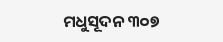ମଧୁସୂଦନ ୩୦୭